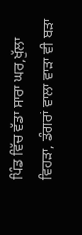ਪਿੰਡ ਵਿੱਚ ਵੱਡਾ ਸਾਰਾ ਘਰ,ਖੁੱਲਾ ਵਿਹੜਾ, ਡੰਗਰਾਂ ਵਾਲਾ ਵਾੜਾ ਵੀ ਬੜਾ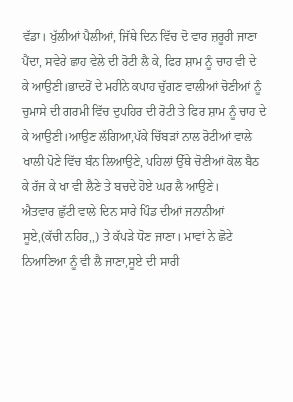ਵੱਡਾ। ਖੁੱਲੀਆਂ ਪੈਲੀਆਂ, ਜਿੱਥੇ ਦਿਨ ਵਿੱਚ ਦੋ ਵਾਰ ਜ਼ਰੂਰੀ ਜਾਣਾ ਪੈਂਦਾ, ਸਵੇਰੇ ਛਾਹ ਵੇਲੇ ਦੀ ਰੋਟੀ ਲੈ ਕੇ, ਫਿਰ ਸ਼ਾਮ ਨੂੰ ਚਾਹ ਵੀ ਦੇ ਕੇ ਆਉਣੀ।ਭਾਦਰੋਂ ਦੇ ਮਹੀਨੇ ਕਪਾਹ ਚੁੱਗਣ ਵਾਲੀਆਂ ਚੋਣੀਆਂ ਨੂੰ ਚੁਮਾਸੇ ਦੀ ਗਰਮੀ ਵਿੱਚ ਦੁਪਹਿਰ ਦੀ ਰੋਟੀ ਤੇ ਫਿਰ ਸ਼ਾਮ ਨੂੰ ਚਾਹ ਦੇ ਕੇ ਆਉਣੀ।ਆਉਣ ਲੱਗਿਆ,ਪੱਕੇ ਚਿੱਬੜਾਂ ਨਾਲ ਰੋਟੀਆਂ ਵਾਲੇ ਖਾਲੀ ਪੋਣੇ ਵਿੱਚ ਬੰਨ ਲਿਆਉਣੇ, ਪਹਿਲਾਂ ਉੱਥੇ ਚੋਣੀਆਂ ਕੋਲ ਬੈਠ ਕੇ ਰੱਜ ਕੇ ਖਾ ਵੀ ਲੈਣੇ ਤੇ ਬਚਦੇ ਹੋਏ ਘਰ ਲੈ ਆਉਣੇ।
ਐਤਵਾਰ ਛੁੱਟੀ ਵਾਲੇ ਦਿਨ ਸਾਰੇ ਪਿੰਡ ਦੀਆਂ ਜਨਾਨੀਆਂ ਸੂਏ,(ਕੱਚੀ ਨਹਿਰ,,) ਤੇ ਕੱਪੜੇ ਧੋਣ ਜਾਣਾ। ਮਾਵਾਂ ਨੇ ਛੋਟੇ ਨਿਆਣਿਆ ਨੂੰ ਵੀ ਲੈ ਜਾਣਾ,ਸੂਏ ਦੀ ਸਾਰੀ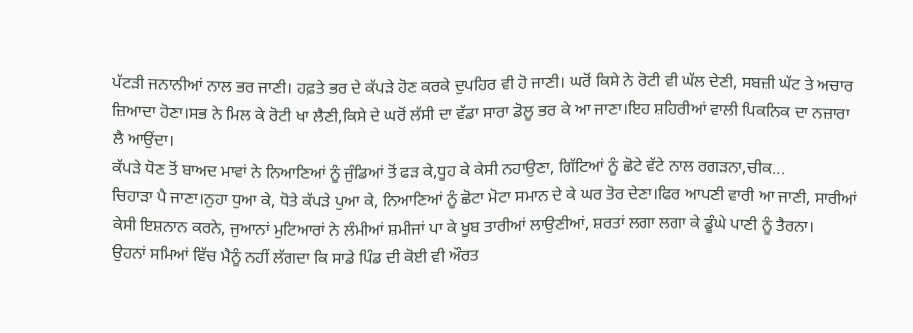ਪੱਟੜੀ ਜਨਾਨੀਆਂ ਨਾਲ ਭਰ ਜਾਣੀ। ਹਫ਼ਤੇ ਭਰ ਦੇ ਕੱਪੜੇ ਹੋਣ ਕਰਕੇ ਦੁਪਹਿਰ ਵੀ ਹੋ ਜਾਣੀ। ਘਰੋਂ ਕਿਸੇ ਨੇ ਰੋਟੀ ਵੀ ਘੱਲ ਦੇਣੀ, ਸਬਜ਼ੀ ਘੱਟ ਤੇ ਅਚਾਰ ਜ਼ਿਆਦਾ ਹੋਣਾ।ਸਭ ਨੇ ਮਿਲ ਕੇ ਰੋਟੀ ਖਾ ਲੈਣੀ,ਕਿਸੇ ਦੇ ਘਰੋਂ ਲੱਸੀ ਦਾ ਵੱਡਾ ਸਾਰਾ ਡੋਲੂ ਭਰ ਕੇ ਆ ਜਾਣਾ।ਇਹ ਸ਼ਹਿਰੀਆਂ ਵਾਲੀ ਪਿਕਨਿਕ ਦਾ ਨਜ਼ਾਰਾ ਲੈ ਆਉਂਦਾ।
ਕੱਪੜੇ ਧੋਣ ਤੋਂ ਬਾਅਦ ਮਾਵਾਂ ਨੇ ਨਿਆਣਿਆਂ ਨੂੰ ਜੁੰਡਿਆਂ ਤੋਂ ਫੜ ਕੇ,ਧੂਹ ਕੇ ਕੇਸੀ ਨਹਾਉਣਾ, ਗਿੱਟਿਆਂ ਨੂੰ ਛੋਟੇ ਵੱਟੇ ਨਾਲ ਰਗੜਨਾ,ਚੀਕ...
ਚਿਹਾੜਾ ਪੈ ਜਾਣਾ।ਨੁਹਾ ਧੁਆ ਕੇ, ਧੋਤੇ ਕੱਪੜੇ ਪੁਆ ਕੇ, ਨਿਆਣਿਆਂ ਨੂੰ ਛੋਟਾ ਮੋਟਾ ਸਮਾਨ ਦੇ ਕੇ ਘਰ ਤੋਰ ਦੇਣਾ।ਫਿਰ ਆਪਣੀ ਵਾਰੀ ਆ ਜਾਣੀ, ਸਾਰੀਆਂ ਕੇਸੀ ਇਸ਼ਨਾਨ ਕਰਨੇ, ਜੁਆਨਾਂ ਮੁਟਿਆਰਾਂ ਨੇ ਲੰਮੀਆਂ ਸ਼ਮੀਜਾਂ ਪਾ ਕੇ ਖੂਬ ਤਾਰੀਆਂ ਲਾਉਣੀਆਂ, ਸ਼ਰਤਾਂ ਲਗਾ ਲਗਾ ਕੇ ਡੂੰਘੇ ਪਾਣੀ ਨੂੰ ਤੈਰਨਾ।
ਉਹਨਾਂ ਸਮਿਆਂ ਵਿੱਚ ਮੈਨੂੰ ਨਹੀਂ ਲੱਗਦਾ ਕਿ ਸਾਡੇ ਪਿੰਡ ਦੀ ਕੋਈ ਵੀ ਔਰਤ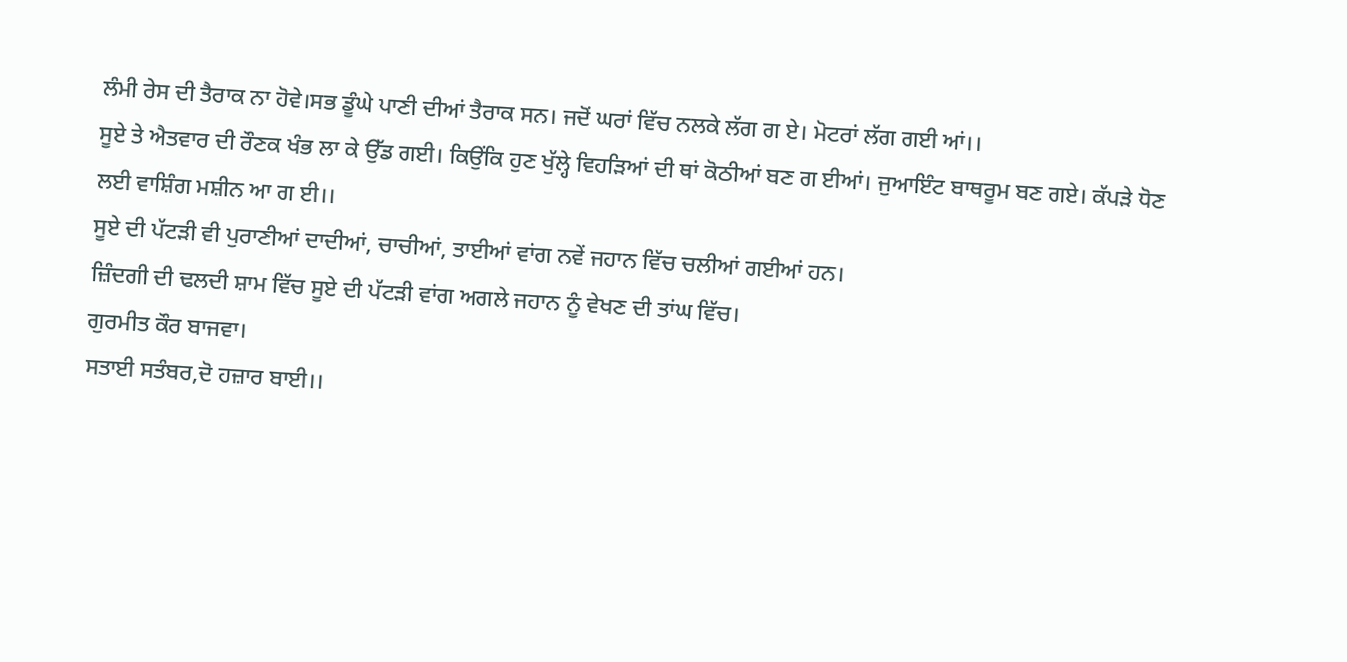ਲੰਮੀ ਰੇਸ ਦੀ ਤੈਰਾਕ ਨਾ ਹੋਵੇ।ਸਭ ਡੂੰਘੇ ਪਾਣੀ ਦੀਆਂ ਤੈਰਾਕ ਸਨ। ਜਦੋਂ ਘਰਾਂ ਵਿੱਚ ਨਲਕੇ ਲੱਗ ਗ ਏ। ਮੋਟਰਾਂ ਲੱਗ ਗਈ ਆਂ।।
ਸੂਏ ਤੇ ਐਤਵਾਰ ਦੀ ਰੌਣਕ ਖੰਭ ਲਾ ਕੇ ਉੱਡ ਗਈ। ਕਿਉਂਕਿ ਹੁਣ ਖੁੱਲ੍ਹੇ ਵਿਹੜਿਆਂ ਦੀ ਥਾਂ ਕੋਠੀਆਂ ਬਣ ਗ ਈਆਂ। ਜੁਆਇੰਟ ਬਾਥਰੂਮ ਬਣ ਗਏ। ਕੱਪੜੇ ਧੋਣ ਲਈ ਵਾਸ਼ਿੰਗ ਮਸ਼ੀਨ ਆ ਗ ਈ।।
ਸੂਏ ਦੀ ਪੱਟੜੀ ਵੀ ਪੁਰਾਣੀਆਂ ਦਾਦੀਆਂ, ਚਾਚੀਆਂ, ਤਾਈਆਂ ਵਾਂਗ ਨਵੇਂ ਜਹਾਨ ਵਿੱਚ ਚਲੀਆਂ ਗਈਆਂ ਹਨ।
ਜ਼ਿੰਦਗੀ ਦੀ ਢਲਦੀ ਸ਼ਾਮ ਵਿੱਚ ਸੂਏ ਦੀ ਪੱਟੜੀ ਵਾਂਗ ਅਗਲੇ ਜਹਾਨ ਨੂੰ ਵੇਖਣ ਦੀ ਤਾਂਘ ਵਿੱਚ।
ਗੁਰਮੀਤ ਕੌਰ ਬਾਜਵਾ।
ਸਤਾਈ ਸਤੰਬਰ,ਦੋ ਹਜ਼ਾਰ ਬਾਈ।।